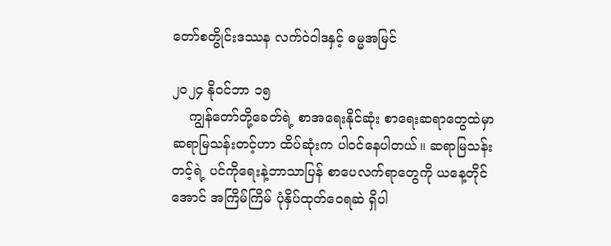တော်စတွိုင်းဒဿန လက်ဝဲဝါဒနှင့် ဓမ္မအမြင်

၂၀၂၄ နိုဝင်ဘာ ၁၅
    ကျွန်တော်တို့ခေတ်ရဲ့ စာအရေးနိုင်ဆုံး စာရေးဆရာတွေထဲမှာ ဆရာမြသန်းတင့်ဟာ ထိပ်ဆုံးက ပါဝင်နေပါတယ်။ ဆရာမြသန်းတင့်ရဲ့ ပင်ကိုရေးနဲ့ဘာသာပြန် စာပေလက်ရာတွေကို ယနေ့တိုင်အောင် အကြိမ်ကြိမ် ပုံနှိပ်ထုတ်ဝေရဆဲ ရှိပါ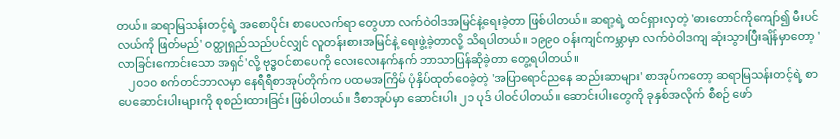တယ်။ ဆရာမြသန်းတင့်ရဲ့ အစောပိုင်း စာပေလက်ရာ တွေဟာ လက်ဝဲဝါဒအမြင်နဲ့ရေးခဲ့တာ ဖြစ်ပါတယ်။ ဆရာ့ရဲ့ ထင်ရှားလှတဲ့ 'ဓားတောင်ကိုကျော်၍ မီးပင်လယ်ကို ဖြတ်မည်' ဝတ္ထုရှည်သည်ပင်လျှင် လူတန်းစားအမြင်နဲ့ ရေးဖွဲ့ခဲ့တာလို့ သိရပါတယ်။ ၁၉၉၀ ဝန်းကျင်ကမ္ဘာမှာ လက်ဝဲဝါဒကျ ဆုံးသွားပြီးချိန်မှာတော့ 'လာခြင်းကောင်းသော အရှင်'လို့ ဗုဒ္ဓဝင်စာပေကို လေးလေးနက်နက် ဘာသာပြန်ဆိုခဲ့တာ တွေ့ရပါတယ်။
    ၂၀၁၀ စက်တင်ဘာလမှာ နေရီရီစာအုပ်တိုက်က ပထမအကြိမ် ပုံနှိပ်ထုတ်ဝေခဲ့တဲ့ 'အပြာရောင်ညနေ ဆည်းဆာများ' စာအုပ်ကတော့ ဆရာမြသန်းတင့်ရဲ့ စာပေဆောင်းပါးများကို စုစည်းထားခြင်း ဖြစ်ပါတယ်။ ဒီစာအုပ်မှာ ဆောင်းပါး ၂၁ ပုဒ် ပါဝင်ပါတယ်။ ဆောင်းပါးတွေကို ခုနှစ်အလိုက် စီစဉ် ဖော်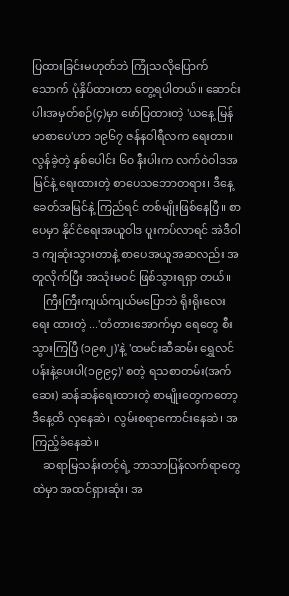ပြထားခြင်းမဟုတ်ဘဲ ကြုံသလိုပြောက်သောက် ပုံနှိပ်ထားတာ တွေ့ရပါတယ်။ ဆောင်းပါးအမှတ်စဉ်(၄)မှာ ဖော်ပြထားတဲ့ 'ယနေ့ မြန်မာစာပေ'ဟာ ၁၉၆၇ ဇန်နဝါရီလက ရေးတာ။ လွန်ခဲ့တဲ့ နှစ်ပေါင်း ၆၀ နီးပါးက လက်ဝဲဝါဒအမြင်နဲ့ ရေးထားတဲ့ စာပေသဘောတရား၊ ဒီနေ့ခေတ်အမြင်နဲ့ ကြည်ရင် တစ်မျိုးဖြစ်နေပြီ။ စာပေမှာ နိုင်ငံရေးအယူဝါဒ ပူးကပ်လာရင် အဲဒီဝါဒ ကျဆုံးသွားတာနဲ့ စာပေအယူအဆလည်း အတူလိုက်ပြီး အသုံးမဝင် ဖြစ်သွားရရှာ တယ်။
    ကြီးကြီးကျယ်ကျယ်မပြောဘဲ ရိုးရိုးလေးရေး ထားတဲ့ ...'တံတားအောက်မှာ ရေတွေ စီးသွားကြပြီ (၁၉၈၂)'နဲ့ 'ထမင်းဆီဆမ်း ရွှေလင်ပန်းနဲ့ပေးပါ(၁၉၉၄)' စတဲ့ ရသစာတမ်း(အက်ဆေး) ဆန်ဆန်ရေးထားတဲ့ စာမျိုးတွေကတော့ ဒီနေ့ထိ လှနေဆဲ၊ လွမ်းစရာကောင်းနေဆဲ၊ အကြည့်ခံနေဆဲ။
    ဆရာမြသန်းတင့်ရဲ့ ဘာသာပြန်လက်ရာတွေထဲမှာ အထင်ရှားဆုံး၊ အ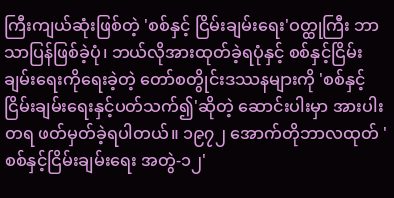ကြီးကျယ်ဆုံးဖြစ်တဲ့ 'စစ်နှင့် ငြိမ်းချမ်းရေး'ဝတ္ထုကြီး ဘာသာပြန်ဖြစ်ခဲ့ပုံ၊ ဘယ်လိုအားထုတ်ခဲ့ရပုံနှင့် စစ်နှင့်ငြိမ်းချမ်းရေးကိုရေးခဲ့တဲ့ တော်စတွိုင်းဒဿနများကို 'စစ်နှင့်ငြိမ်းချမ်းရေးနှင့်ပတ်သက်၍'ဆိုတဲ့ ဆောင်းပါးမှာ အားပါးတရ ဖတ်မှတ်ခဲ့ရပါတယ်။ ၁၉၇၂ အောက်တိုဘာလထုတ် 'စစ်နှင့်ငြိမ်းချမ်းရေး အတွဲ-၁၂'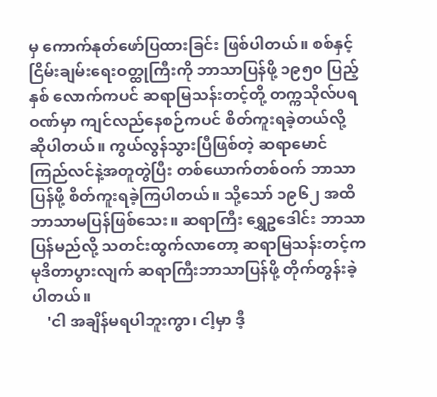မှ ကောက်နုတ်ဖော်ပြထားခြင်း ဖြစ်ပါတယ်။ စစ်နှင့် ငြိမ်းချမ်းရေးဝတ္ထုကြီးကို ဘာသာပြန်ဖို့ ၁၉၅၀ ပြည့်နှစ် လောက်ကပင် ဆရာမြသန်းတင့်တို့ တက္ကသိုလ်ပရဝဏ်မှာ ကျင်လည်နေစဉ်ကပင် စိတ်ကူးရခဲ့တယ်လို့ ဆိုပါတယ်။ ကွယ်လွန်သွားပြီဖြစ်တဲ့ ဆရာမောင်ကြည်လင်နဲ့အတူတွဲပြီး တစ်ယောက်တစ်ဝက် ဘာသာပြန်ဖို့ စိတ်ကူးရခဲ့ကြပါတယ်။ သို့သော် ၁၉၆၂ အထိ ဘာသာမပြန်ဖြစ်သေး။ ဆရာကြီး ရွှေဥဒေါင်း ဘာသာပြန်မည်လို့ သတင်းထွက်လာတော့ ဆရာမြသန်းတင့်က မုဒိတာပွားလျက် ဆရာကြီးဘာသာပြန်ဖို့ တိုက်တွန်းခဲ့ပါတယ်။
    'ငါ အချိန်မရပါဘူးကွာ၊ ငါ့မှာ ဒီ့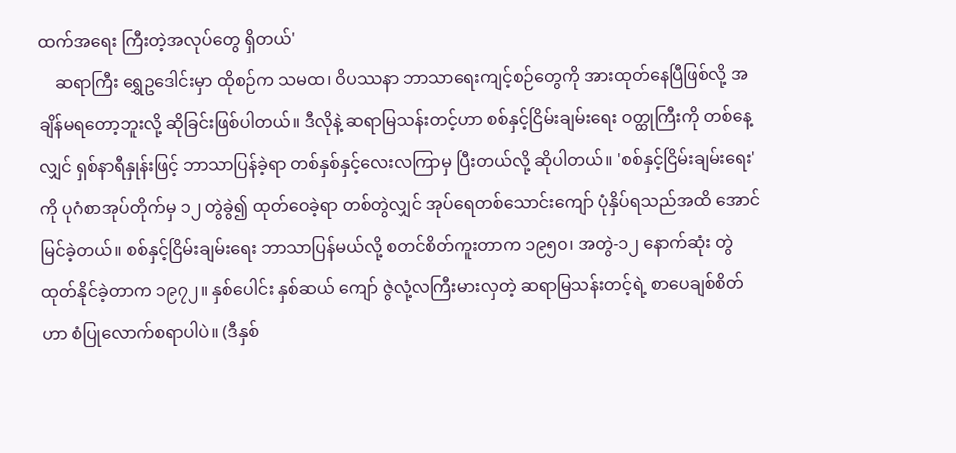ထက်အရေး ကြီးတဲ့အလုပ်တွေ ရှိတယ်'
    ဆရာကြီး ရွှေဥဒေါင်းမှာ ထိုစဉ်က သမထ၊ ဝိပဿနာ ဘာသာရေးကျင့်စဉ်တွေကို အားထုတ်နေပြီဖြစ်လို့ အချိန်မရတော့ဘူးလို့ ဆိုခြင်းဖြစ်ပါတယ်။ ဒီလိုနဲ့ ဆရာမြသန်းတင့်ဟာ စစ်နှင့်ငြိမ်းချမ်းရေး ဝတ္ထုကြီးကို တစ်နေ့လျှင် ရှစ်နာရီနှုန်းဖြင့် ဘာသာပြန်ခဲ့ရာ တစ်နှစ်နှင့်လေးလကြာမှ ပြီးတယ်လို့ ဆိုပါတယ်။ 'စစ်နှင့်ငြိမ်းချမ်းရေး'ကို ပုဂံစာအုပ်တိုက်မှ ၁၂ တွဲခွဲ၍ ထုတ်ဝေခဲ့ရာ တစ်တွဲလျှင် အုပ်ရေတစ်သောင်းကျော် ပုံနှိပ်ရသည်အထိ အောင်မြင်ခဲ့တယ်။ စစ်နှင့်ငြိမ်းချမ်းရေး ဘာသာပြန်မယ်လို့ စတင်စိတ်ကူးတာက ၁၉၅၀၊ အတွဲ-၁၂ နောက်ဆုံး တွဲထုတ်နိုင်ခဲ့တာက ၁၉၇၂။ နှစ်ပေါင်း နှစ်ဆယ် ကျော် ဇွဲလုံ့လကြီးမားလှတဲ့ ဆရာမြသန်းတင့်ရဲ့ စာပေချစ်စိတ် ဟာ စံပြုလောက်စရာပါပဲ။ (ဒီနှစ်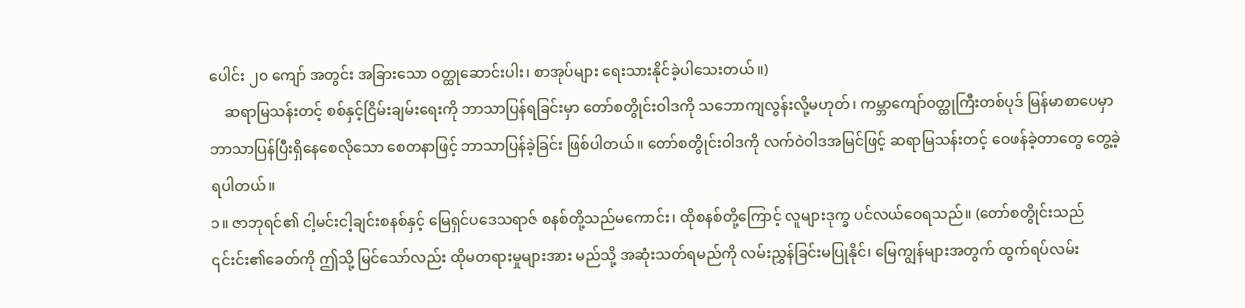ပေါင်း ၂၀ ကျော် အတွင်း အခြားသော ဝတ္ထုဆောင်းပါး၊ စာအုပ်များ ရေးသားနိုင်ခဲ့ပါသေးတယ်။)
    ဆရာမြသန်းတင့် စစ်နှင့်ငြိမ်းချမ်းရေးကို ဘာသာပြန်ရခြင်းမှာ တော်စတွိုင်းဝါဒကို သဘောကျလွန်းလို့မဟုတ်၊ ကမ္ဘာကျော်ဝတ္ထုကြီးတစ်ပုဒ် မြန်မာစာပေမှာ ဘာသာပြန်ပြီးရှိနေစေလိုသော စေတနာဖြင့် ဘာသာပြန်ခဲ့ခြင်း ဖြစ်ပါတယ်။ တော်စတွိုင်းဝါဒကို လက်ဝဲဝါဒအမြင်ဖြင့် ဆရာမြသန်းတင့် ဝေဖန်ခဲ့တာတွေ တွေ့ခဲ့ရပါတယ်။
၁။ ဇာဘုရင်၏ ငါ့မင်းငါ့ချင်းစနစ်နှင့် မြေရှင်ပဒေသရာဇ် စနစ်တို့သည်မကောင်း၊ ထိုစနစ်တို့ကြောင့် လူများဒုက္ခ ပင်လယ်ဝေရသည်။ (တော်စတွိုင်းသည် ၎င်းင်း၏ခေတ်ကို ဤသို့ မြင်သော်လည်း ထိုမတရားမှုများအား မည်သို့ အဆုံးသတ်ရမည်ကို လမ်းညွှန်ခြင်းမပြုနိုင်၊ မြေကျွန်များအတွက် ထွက်ရပ်လမ်း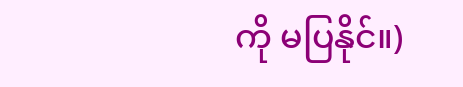ကို မပြနိုင်။)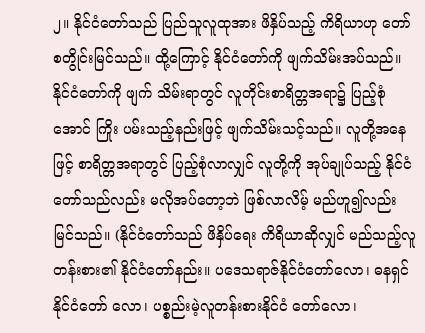၂။ နိုင်ငံတော်သည် ပြည်သူလူထုအား ဖိနှိပ်သည့် ကိရိယာဟု တော်စတွိုင်းမြင်သည်။ ထို့ကြောင့် နိုင်ငံတော်ကို ဖျက်သိမ်းအပ်သည်။ နိုင်ငံတော်ကို ဖျက် သိမ်းရာတွင် လူတိုင်းစာရိတ္တအရာ၌ ပြည့်စုံအောင် ကြိုး ပမ်းသည့်နည်းဖြင့် ဖျက်သိမ်းသင့်သည်။ လူတို့အနေဖြင့် စာရိတ္တအရာတွင် ပြည့်စုံလာလျှင် လူတို့ကို အုပ်ချုပ်သည့် နိုင်ငံတော်သည်လည်း မလိုအပ်တော့ဘဲ ဖြစ်လာလိမ့် မည်ဟူ၍လည်း မြင်သည်။ (နိုင်ငံတော်သည် ဖိနှိပ်ရေး ကိရိယာဆိုလျှင် မည်သည့်လူတန်းစား၏ နိုင်ငံတော်နည်း။ ပဒေသရာဇ်နိုင်ငံတော်လော၊ ဓနရှင်နိုင်ငံတော် လော၊ ပစ္စည်းမဲ့လူတန်းစားနိုင်ငံ တော်လော၊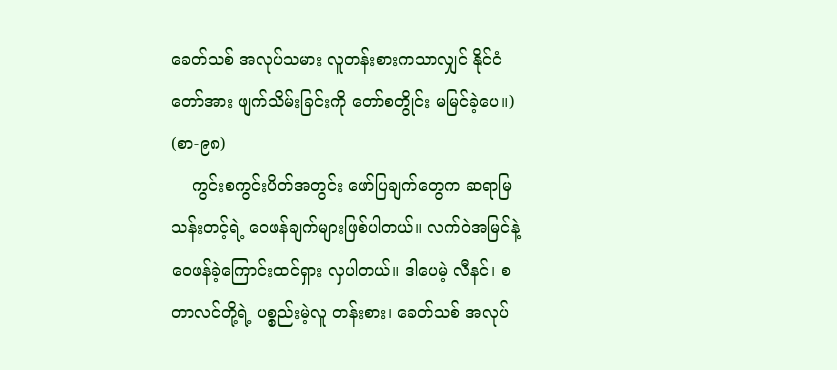ခေတ်သစ် အလုပ်သမား လူတန်းစားကသာလျှင် နိုင်ငံတော်အား ဖျက်သိမ်းခြင်းကို တော်စတွိုင်း မမြင်ခဲ့ပေ။) (စာ-၉၈)
    ကွင်းစကွင်းပိတ်အတွင်း ဖော်ပြချက်တွေက ဆရာမြသန်းတင့်ရဲ့ ဝေဖန်ချက်များဖြစ်ပါတယ်။ လက်ဝဲအမြင်နဲ့ ဝေဖန်ခဲ့ကြောင်းထင်ရှား လှပါတယ်။ ဒါပေမဲ့ လီနင်၊ စတာလင်တို့ရဲ့ ပစ္စည်းမဲ့လူ တန်းစား၊ ခေတ်သစ် အလုပ်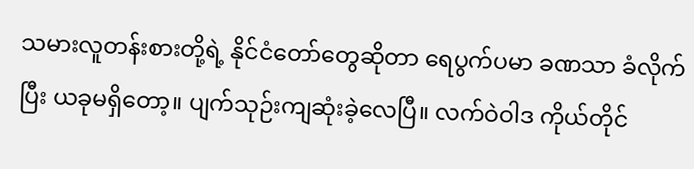သမားလူတန်းစားတို့ရဲ့ နိုင်ငံတော်တွေဆိုတာ ရေပွက်ပမာ ခဏသာ ခံလိုက်ပြီး ယခုမရှိတော့။ ပျက်သုဉ်းကျဆုံးခဲ့လေပြီ။ လက်ဝဲဝါဒ ကိုယ်တိုင်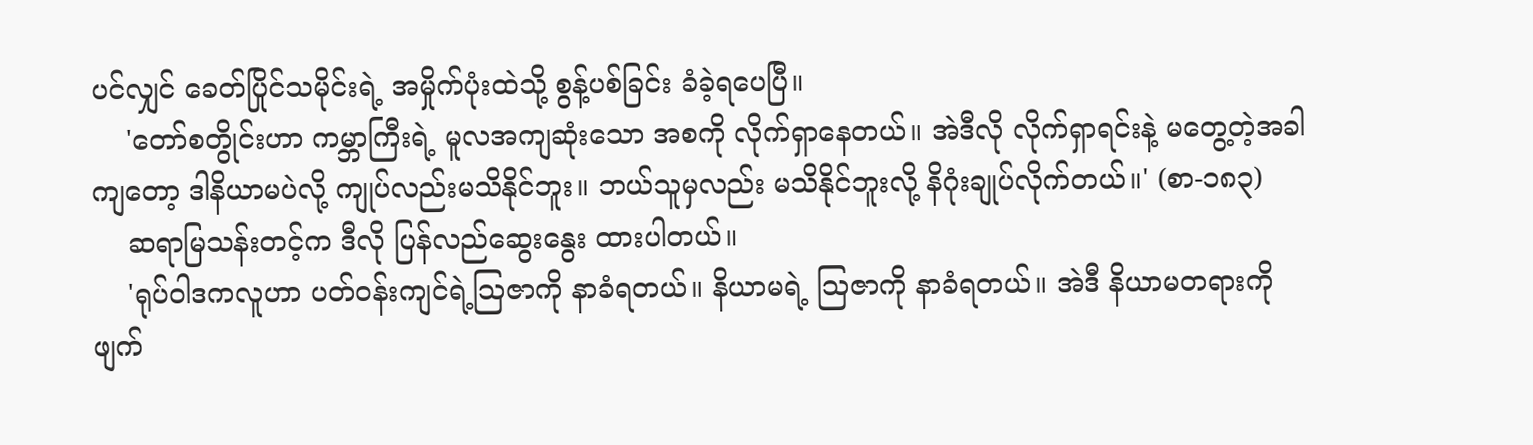ပင်လျှင် ခေတ်ပြိုင်သမိုင်းရဲ့ အမှိုက်ပုံးထဲသို့ စွန့်ပစ်ခြင်း ခံခဲ့ရပေပြီ။
    'တော်စတွိုင်းဟာ ကမ္ဘာကြီးရဲ့ မူလအကျဆုံးသော အစကို လိုက်ရှာနေတယ်။ အဲဒီလို လိုက်ရှာရင်းနဲ့ မတွေ့တဲ့အခါကျတော့ ဒါနိယာမပဲလို့ ကျုပ်လည်းမသိနိုင်ဘူး။ ဘယ်သူမှလည်း မသိနိုင်ဘူးလို့ နိဂုံးချုပ်လိုက်တယ်။' (စာ-၁၈၃)
    ဆရာမြသန်းတင့်က ဒီလို ပြန်လည်ဆွေးနွေး ထားပါတယ်။
    'ရုပ်ဝါဒကလူဟာ ပတ်ဝန်းကျင်ရဲ့သြဇာကို နာခံရတယ်။ နိယာမရဲ့ သြဇာကို နာခံရတယ်။ အဲဒီ နိယာမတရားကို ဖျက်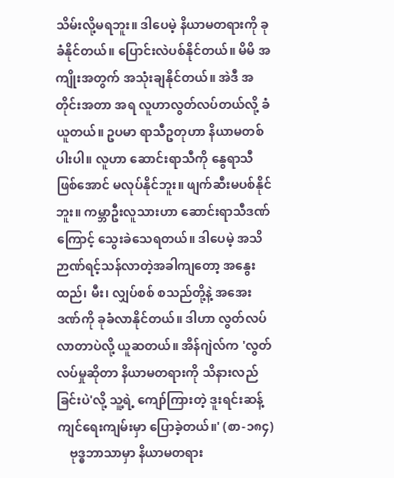သိမ်းလို့မရဘူး။ ဒါပေမဲ့ နိယာမတရားကို ခုခံနိုင်တယ်။ ပြောင်းလဲပစ်နိုင်တယ်။ မိမိ အကျိုးအတွက် အသုံးချနိုင်တယ်။ အဲဒီ အတိုင်းအတာ အရ လူဟာလွတ်လပ်တယ်လို့ ခံယူတယ်။ ဥပမာ ရာသီဥတုဟာ နိယာမတစ်ပါးပါ။ လူဟာ ဆောင်းရာသီကို နွေရာသီဖြစ်အောင် မလုပ်နိုင်ဘူး။ ဖျက်ဆီးမပစ်နိုင်ဘူး။ ကမ္ဘာဦးလူသားဟာ ဆောင်းရာသီဒဏ်ကြောင့် သွေးခဲသေရတယ်။ ဒါပေမဲ့ အသိဉာဏ်ရင့်သန်လာတဲ့အခါကျတော့ အနွေးထည်၊ မီး၊ လျှပ်စစ် စသည်တို့နဲ့ အအေးဒဏ်ကို ခုခံလာနိုင်တယ်။ ဒါဟာ လွတ်လပ်လာတာပဲလို့ ယူဆတယ်။ အိန်ဂျဲလ်က 'လွတ်လပ်မှုဆိုတာ နိယာမတရားကို သိနားလည်ခြင်းပဲ'လို့ သူ့ရဲ့ ကျော်ကြားတဲ့ ဒူးရင်းဆန့်ကျင်ရေးကျမ်းမှာ ပြောခဲ့တယ်။' (စာ-၁၈၄)
    ဗုဒ္ဓဘာသာမှာ နိယာမတရား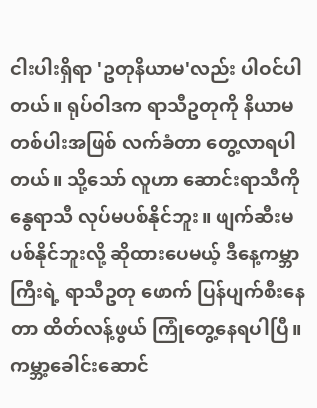ငါးပါးရှိရာ 'ဥတုနိယာမ'လည်း ပါဝင်ပါတယ်။ ရုပ်ဝါဒက ရာသီဥတုကို နိယာမတစ်ပါးအဖြစ် လက်ခံတာ တွေ့လာရပါတယ်။ သို့သော် လူဟာ ဆောင်းရာသီကို နွေရာသီ လုပ်မပစ်နိုင်ဘူး။ ဖျက်ဆီးမပစ်နိုင်ဘူးလို့ ဆိုထားပေမယ့် ဒီနေ့ကမ္ဘာကြီးရဲ့ ရာသီဥတု ဖောက် ပြန်ပျက်စီးနေတာ ထိတ်လန့်ဖွယ် ကြုံတွေ့နေရပါပြီ။ ကမ္ဘာ့ခေါင်းဆောင်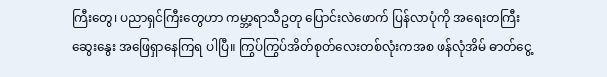ကြီးတွေ၊ ပညာရှင်ကြီးတွေဟာ ကမ္ဘာ့ရာသီဥတု ပြောင်းလဲဖောက် ပြန်လာပုံကို အရေးတကြီးဆွေးနွေး အဖြေရှာနေကြရ ပါပြီ။ ကြွပ်ကြွပ်အိတ်စုတ်လေးတစ်လုံးကအစ ဖန်လုံအိမ် ဓာတ်ငွေ့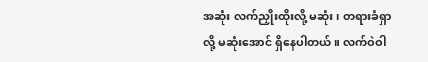အဆုံး လက်ညှိုးထိုးလို့ မဆုံး၊ တရားခံရှာလို့ မဆုံးအောင် ရှိနေပါတယ်။ လက်ဝဲဝါ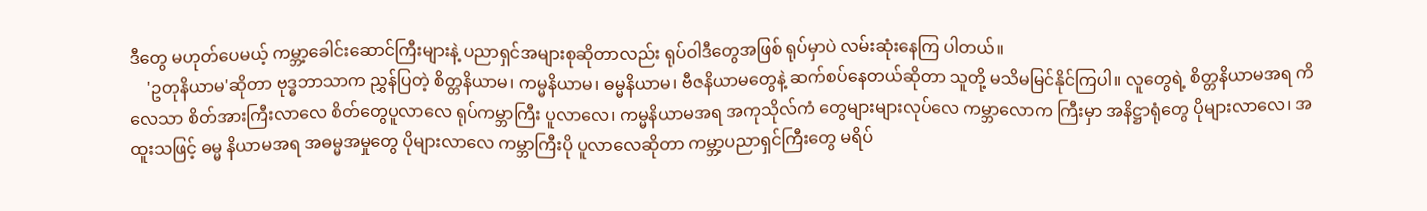ဒီတွေ မဟုတ်ပေမယ့် ကမ္ဘာ့ခေါင်းဆောင်ကြီးများနဲ့ ပညာရှင်အများစုဆိုတာလည်း ရုပ်ဝါဒီတွေအဖြစ် ရုပ်မှာပဲ လမ်းဆုံးနေကြ ပါတယ်။
    'ဥတုနိယာမ'ဆိုတာ ဗုဒ္ဓဘာသာက ညွှန်ပြတဲ့ စိတ္တနိယာမ၊ ကမ္မနိယာမ၊ ဓမ္မနိယာမ၊ ဗီဇနိယာမတွေနဲ့ ဆက်စပ်နေတယ်ဆိုတာ သူတို့ မသိမမြင်နိုင်ကြပါ။ လူတွေရဲ့ စိတ္တနိယာမအရ ကိလေသာ စိတ်အားကြီးလာလေ စိတ်တွေပူလာလေ ရုပ်ကမ္ဘာကြီး ပူလာလေ၊ ကမ္မနိယာမအရ အကုသိုလ်ကံ တွေများများလုပ်လေ ကမ္ဘာလောက ကြီးမှာ အနိဋ္ဌာရုံတွေ ပိုများလာလေ၊ အထူးသဖြင့် ဓမ္မ နိယာမအရ အဓမ္မအမှုတွေ ပိုများလာလေ ကမ္ဘာကြီးပို ပူလာလေဆိုတာ ကမ္ဘာ့ပညာရှင်ကြီးတွေ မရိပ်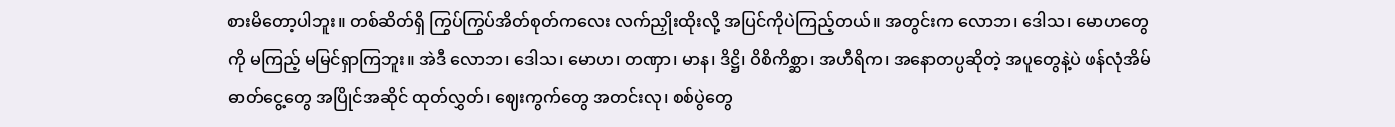စားမိတော့ပါဘူး။ တစ်ဆိတ်ရှိ ကြွပ်ကြွပ်အိတ်စုတ်ကလေး လက်ညှိုးထိုးလို့ အပြင်ကိုပဲကြည့်တယ်။ အတွင်းက လောဘ၊ ဒေါသ၊ မောဟတွေကို မကြည့် မမြင်ရှာကြဘူး။ အဲဒီ လောဘ၊ ဒေါသ၊ မောဟ၊ တဏှာ၊ မာန၊ ဒိဋ္ဌိ၊ ဝိစိကိစ္ဆာ၊ အဟီရိက၊ အနောတပ္ပဆိုတဲ့ အပူတွေနဲ့ပဲ ဖန်လုံအိမ် ဓာတ်ငွေ့တွေ အပြိုင်အဆိုင် ထုတ်လွှတ်၊ ဈေးကွက်တွေ အတင်းလု၊ စစ်ပွဲတွေ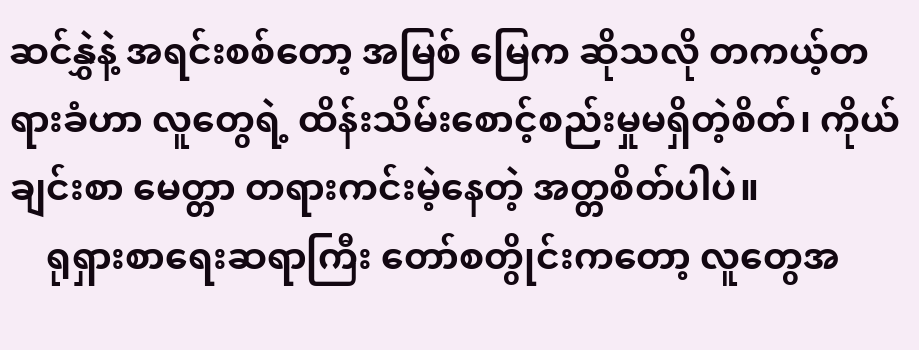ဆင်နွှဲနဲ့ အရင်းစစ်တော့ အမြစ် မြေက ဆိုသလို တကယ့်တရားခံဟာ လူတွေရဲ့ ထိန်းသိမ်းစောင့်စည်းမှုမရှိတဲ့စိတ်၊ ကိုယ်ချင်းစာ မေတ္တာ တရားကင်းမဲ့နေတဲ့ အတ္တစိတ်ပါပဲ။
    ရုရှားစာရေးဆရာကြီး တော်စတွိုင်းကတော့ လူတွေအ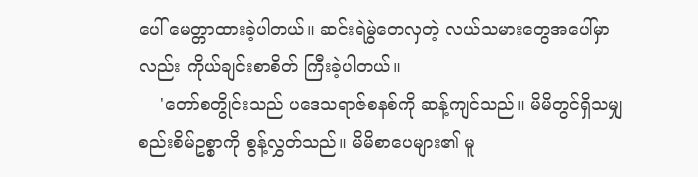ပေါ် မေတ္တာထားခဲ့ပါတယ်။ ဆင်းရဲမွဲတေလှတဲ့ လယ်သမားတွေအပေါ်မှာလည်း ကိုယ်ချင်းစာစိတ် ကြီးခဲ့ပါတယ်။
    'တော်စတွိုင်းသည် ပဒေသရာဇ်စနစ်ကို ဆန့်ကျင်သည်။ မိမိတွင်ရှိသမျှ စည်းစိမ်ဥစ္စာကို စွန့်လွှတ်သည်။ မိမိစာပေများ၏ မူ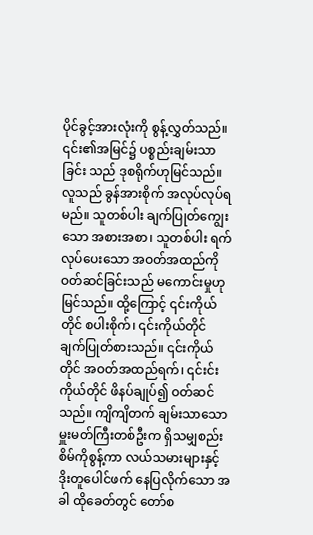ပိုင်ခွင့်အားလုံးကို စွန့်လွှတ်သည်။ ၎င်း၏အမြင်၌ ပစ္စည်းချမ်းသာခြင်း သည် ဒုစရိုက်ဟုမြင်သည်။ လူသည် ခွန်အားစိုက် အလုပ်လုပ်ရမည်။ သူတစ်ပါး ချက်ပြုတ်ကျွေးသော အစားအစာ၊ သူတစ်ပါး ရက်လုပ်ပေးသော အဝတ်အထည်ကို ဝတ်ဆင်ခြင်းသည် မကောင်းမှုဟု မြင်သည်။ ထို့ကြောင့် ၎င်းကိုယ်တိုင် စပါးစိုက်၊ ၎င်းကိုယ်တိုင် ချက်ပြုတ်စားသည်။ ၎င်းကိုယ်တိုင် အဝတ်အထည်ရက်၊ ၎င်းင်းကိုယ်တိုင် ဖိနပ်ချုပ်၍ ဝတ်ဆင်သည်။ ကျိကျိတက် ချမ်းသာသော မှူးမတ်ကြီးတစ်ဦးက ရှိသမျှစည်းစိမ်ကိုစွန့်ကာ လယ်သမားများနှင့် ဒိုးတူပေါင်ဖက် နေပြလိုက်သော အခါ ထိုခေတ်တွင် တော်စ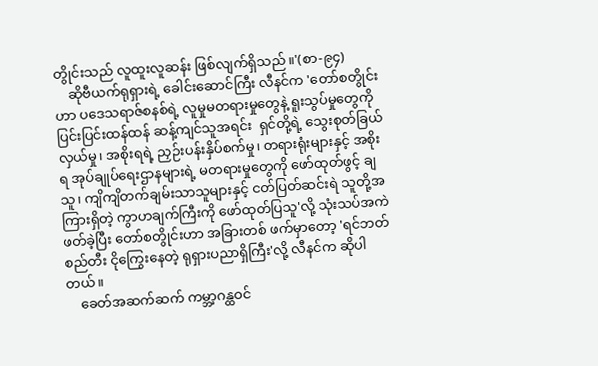တွိုင်းသည် လူထူးလူဆန်း ဖြစ်လျက်ရှိသည်။'(စာ-၉၄)
    ဆိုဗီယက်ရုရှားရဲ့ ခေါင်းဆောင်ကြီး လီနင်က 'တော်စတွိုင်းဟာ ပဒေသရာဇ်စနစ်ရဲ့ လူမှုမတရားမှုတွေနဲ့ ရူးသွပ်မှုတွေကို ပြင်းပြင်းထန်ထန် ဆန့်ကျင်သူအရင်း  ရှင်တို့ရဲ့ သွေးစုတ်ခြယ်လှယ်မှု၊ အစိုးရရဲ့ ညှဉ်းပန်းနှိပ်စက်မှု၊ တရားရုံးများနှင့် အစိုးရ အုပ်ချုပ်ရေးဌာနများရဲ့ မတရားမှုတွေကို ဖော်ထုတ်ဖွင့် ချသူ၊ ကျိကျိတက်ချမ်းသာသူများနှင့် ငတ်ပြတ်ဆင်းရဲ သူတို့အကြားရှိတဲ့ ကွာဟချက်ကြီးကို ဖော်ထုတ်ပြသူ'လို့ သုံးသပ်အကဲဖတ်ခဲ့ပြီး တော်စတွိုင်းဟာ အခြားတစ် ဖက်မှာတော့ 'ရင်ဘတ်စည်တီး ငိုကြွေးနေတဲ့ ရုရှားပညာရှိကြီး'လို့ လီနင်က ဆိုပါတယ်။
    ခေတ်အဆက်ဆက် ကမ္ဘာ့ဂန္ထဝင်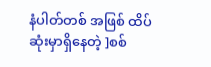နံပါတ်တစ် အဖြစ် ထိပ်ဆုံးမှာရှိနေတဲ့ ]စစ်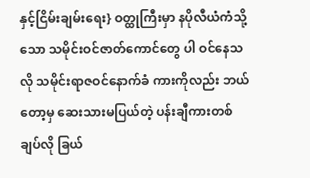နှင့်ငြိမ်းချမ်းရေး} ဝတ္ထုကြီးမှာ နပိုလီယံကံသို့သော သမိုင်းဝင်ဇာတ်ကောင်တွေ ပါ ဝင်နေသလို သမိုင်းရာဇဝင်နောက်ခံ ကားကိုလည်း ဘယ်တော့မှ ဆေးသားမပြယ်တဲ့ ပန်းချီကားတစ်ချပ်လို ခြယ်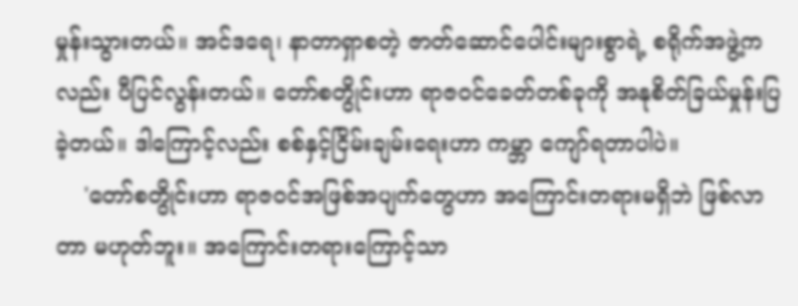မှုန်းသွားတယ်။ အင်ဒရေ၊ နာတာရှာစတဲ့ ဇာတ်ဆောင်ပေါင်းများစွာရဲ့ စရိုက်အဖွဲ့ကလည်း ပီပြင်လွန်းတယ်။ တော်စတွိုင်းဟာ ရာဇဝင်ခေတ်တစ်ခုကို အနုစိတ်ခြယ်မှုန်းပြခဲ့တယ်။ ဒါကြောင့်လည်း စစ်နှင့်ငြိမ်းချမ်းရေးဟာ ကမ္ဘာ ကျော်ရတာပါပဲ။
    'တော်စတွိုင်းဟာ ရာဇဝင်အဖြစ်အပျက်တွေဟာ အကြောင်းတရားမရှိဘဲ ဖြစ်လာတာ မဟုတ်ဘူး။ အကြောင်းတရားကြောင့်သာ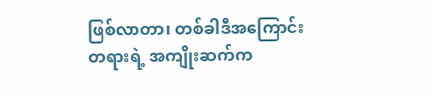ဖြစ်လာတာ၊ တစ်ခါဒီအကြောင်းတရားရဲ့ အကျိုးဆက်က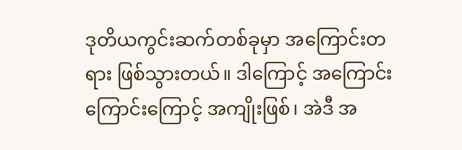ဒုတိယကွင်းဆက်တစ်ခုမှာ အကြောင်းတရား ဖြစ်သွားတယ်။ ဒါကြောင့် အကြောင်းကြောင်းကြောင့် အကျိုးဖြစ်၊ အဲဒီ အ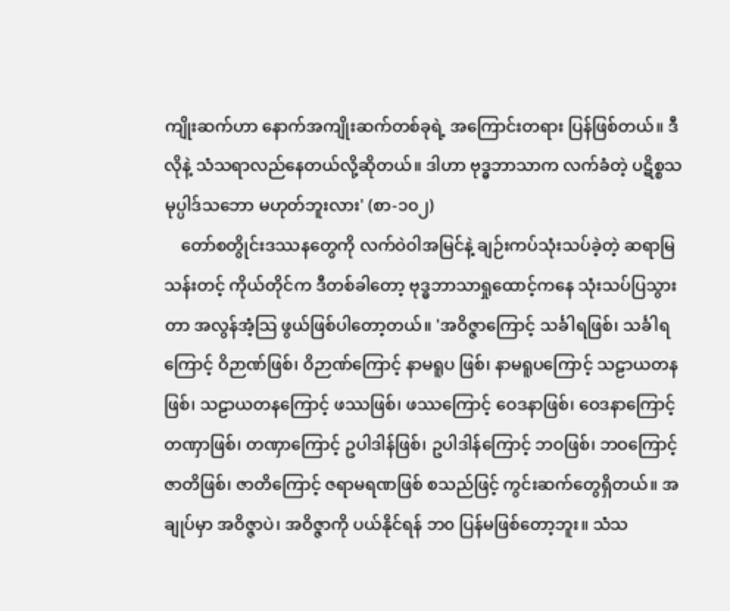ကျိုးဆက်ဟာ နောက်အကျိုးဆက်တစ်ခုရဲ့ အကြောင်းတရား ပြန်ဖြစ်တယ်။ ဒီလိုနဲ့ သံသရာလည်နေတယ်လို့ဆိုတယ်။ ဒါဟာ ဗုဒ္ဓဘာသာက လက်ခံတဲ့ ပဋိစ္စသမုပ္ပါဒ်သဘော မဟုတ်ဘူးလား' (စာ-၁၀၂)
    တော်စတွိုင်းဒဿနတွေကို လက်ဝဲဝါအမြင်နဲ့ ချဉ်းကပ်သုံးသပ်ခဲ့တဲ့ ဆရာမြသန်းတင့် ကိုယ်တိုင်က ဒီတစ်ခါတော့ ဗုဒ္ဓဘာသာရှုထောင့်ကနေ သုံးသပ်ပြသွားတာ အလွန်အံ့သြ ဖွယ်ဖြစ်ပါတော့တယ်။ 'အဝိဇ္ဇာကြောင့် သင်္ခါရဖြစ်၊ သင်္ခါရကြောင့် ဝိဉာဏ်ဖြစ်၊ ဝိဉာဏ်ကြောင့် နာမရူပ ဖြစ်၊ နာမရူပကြောင့် သဠာယတနဖြစ်၊ သဠာယတနကြောင့် ဖဿဖြစ်၊ ဖဿကြောင့် ဝေဒနာဖြစ်၊ ဝေဒနာကြောင့် တဏှာဖြစ်၊ တဏှာကြောင့် ဥပါဒါန်ဖြစ်၊ ဥပါဒါန်ကြောင့် ဘဝဖြစ်၊ ဘဝကြောင့် ဇာတိဖြစ်၊ ဇာတိကြောင့် ဇရာမရဏဖြစ် စသည်ဖြင့် ကွင်းဆက်တွေရှိတယ်။ အချုပ်မှာ အဝိဇ္ဇာပဲ၊ အဝိဇ္ဇာကို ပယ်နိုင်ရန် ဘ၀ ပြန်မဖြစ်တော့ဘူး။ သံသ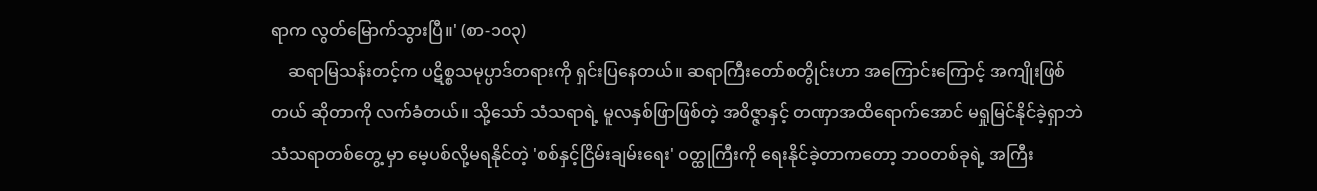ရာက လွတ်မြောက်သွားပြီ။' (စာ-၁၀၃)
    ဆရာမြသန်းတင့်က ပဋိစ္စသမုပ္ပာဒ်တရားကို ရှင်းပြနေတယ်။ ဆရာကြီးတော်စတွိုင်းဟာ အကြောင်းကြောင့် အကျိုးဖြစ်တယ် ဆိုတာကို လက်ခံတယ်။ သို့သော် သံသရာရဲ့ မူလနှစ်ဖြာဖြစ်တဲ့ အဝိဇ္ဇာနှင့် တဏှာအထိရောက်အောင် မရှုမြင်နိုင်ခဲ့ရှာဘဲ သံသရာတစ်တွေ့ မှာ မေ့ပစ်လို့မရနိုင်တဲ့ 'စစ်နှင့်ငြိမ်းချမ်းရေး' ဝတ္ထုကြီးကို ရေးနိုင်ခဲ့တာကတော့ ဘဝတစ်ခုရဲ့ အကြီး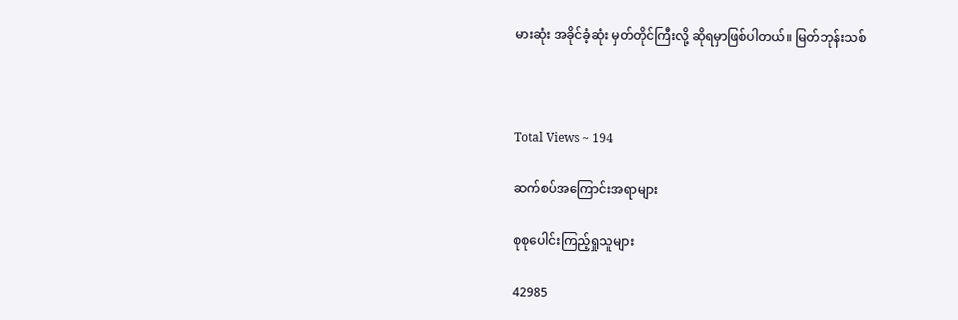မားဆုံး အခိုင်ခံ့ဆုံး မှတ်တိုင်ကြီးလို့ ဆိုရမှာဖြစ်ပါတယ်။ မြတ်ဘုန်းသစ်



Total Views ~ 194

ဆက်စပ်အကြောင်းအရာများ

စုစုပေါင်းကြည့်ရှုသူများ

42985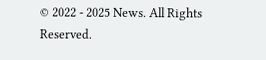© 2022 - 2025 News. All Rights Reserved.